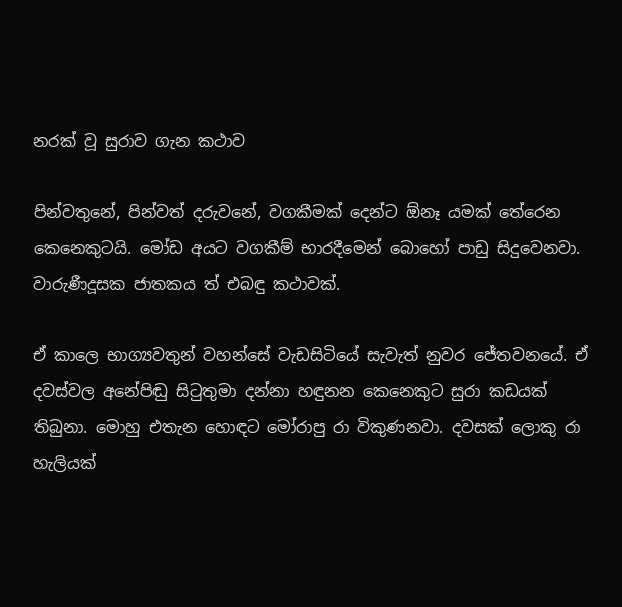නරක් වූ සුරාව ගැන කථාව

පින්වතුනේ, පින්වත් දරුවනේ, වගකීමක් දෙන්ට ඕනෑ යමක් තේරෙන කෙනෙකුටයි. මෝඩ අයට වගකීම් භාරදීමෙන් බොහෝ පාඩු සිදුවෙනවා. වාරුණීදූසක ජාතකය ත් එබඳු කථාවක්.

ඒ කාලෙ භාග්‍යවතුන් වහන්සේ වැඩසිටියේ සැවැත් නුවර ජේතවනයේ. ඒ දවස්වල අනේපිඬු සිටුතුමා දන්නා හඳුනන කෙනෙකුට සුරා කඩයක් තිබුනා. මොහු එතැන හොඳට මෝරාපු රා විකුණනවා. දවසක් ලොකු රා හැලියක්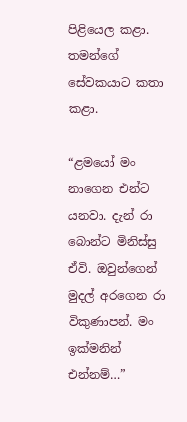පිළියෙල කළා. තමන්ගේ සේවකයාට කතා කළා.

“ළමයෝ මං නාගෙන එන්ට යනවා. දැන් රා බොන්ට මිනිස්සු ඒවි. ඔවුන්ගෙන් මුදල් අරගෙන රා විකුණාපන්. මං ඉක්මනින් එන්නම්…”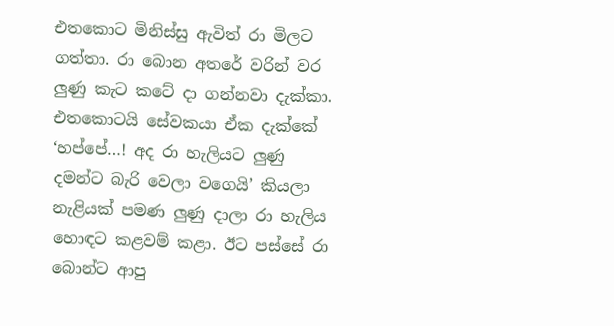එතකොට මිනිස්සු ඇවිත් රා මිලට ගත්තා. රා බොන අතරේ වරින් වර ලුණු කැට කටේ දා ගන්නවා දැක්කා. එතකොටයි සේවකයා ඒක දැක්කේ ‘හප්පේ…! අද රා හැලියට ලුණු දමන්ට බැරි වෙලා වගෙයි’ කියලා නැළියක් පමණ ලුණු දාලා රා හැලිය හොඳට කළවම් කළා. ඊට පස්සේ රා බොන්ට ආපු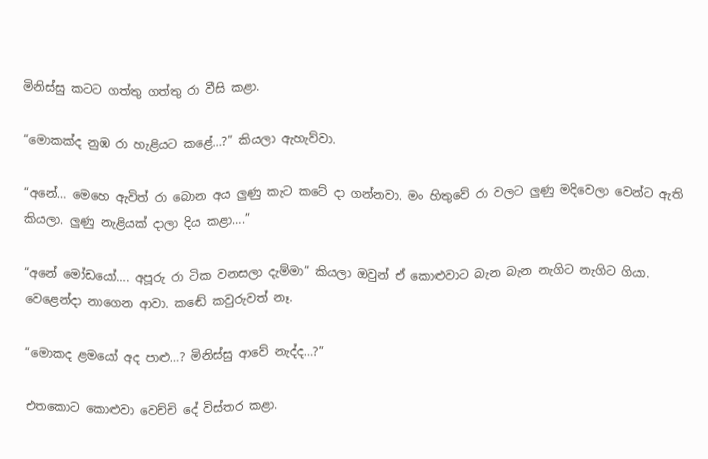මිනිස්සු කටට ගත්තු ගත්තු රා වීසි කළා.

“මොකක්ද නුඹ රා හැළියට කළේ…?” කියලා ඇහැව්වා.

“අනේ… මෙහෙ ඇවිත් රා බොන අය ලුණු කැට කටේ දා ගන්නවා. මං හිතුවේ රා වලට ලුණු මදිවෙලා වෙන්ට ඇති කියලා. ලුණු නැළියක් දාලා දිය කළා….”

“අනේ මෝඩයෝ…. අපූරු රා ටික වනසලා දැම්මා” කියලා ඔවුන් ඒ කොළුවාට බැන බැන නැගිට නැගිට ගියා. වෙළෙන්දා නාගෙන ආවා. කඬේ කවුරුවත් නෑ.

“මොකද ළමයෝ අද පාළු…? මිනිස්සු ආවේ නැද්ද…?”

එතකොට කොළුවා වෙච්චි දේ විස්තර කළා.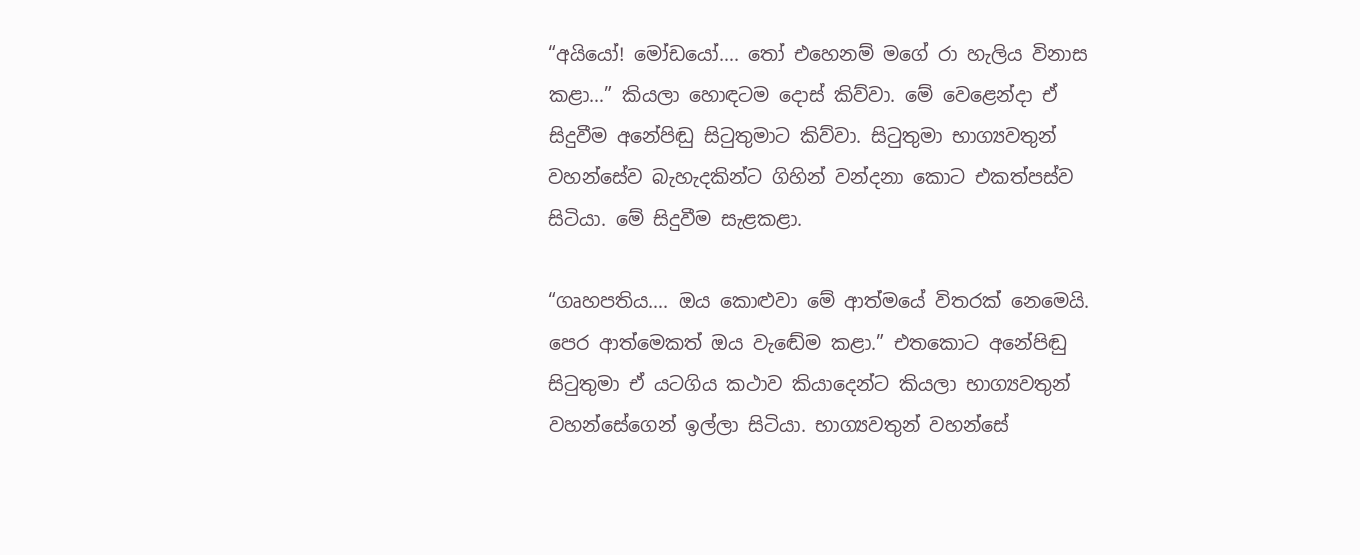“අයියෝ! මෝඩයෝ…. තෝ එහෙනම් මගේ රා හැලිය විනාස කළා…” කියලා හොඳටම දොස් කිව්වා. මේ වෙළෙන්දා ඒ සිදුවීම අනේපිඬු සිටුතුමාට කිව්වා. සිටුතුමා භාග්‍යවතුන් වහන්සේව බැහැදකින්ට ගිහින් වන්දනා කොට එකත්පස්ව සිටියා. මේ සිදුවීම සැළකළා.

“ගෘහපතිය…. ඔය කොළුවා මේ ආත්මයේ විතරක් නෙමෙයි. පෙර ආත්මෙකත් ඔය වැඬේම කළා.” එතකොට අනේපිඬු සිටුතුමා ඒ යටගිය කථාව කියාදෙන්ට කියලා භාග්‍යවතුන් වහන්සේගෙන් ඉල්ලා සිටියා. භාග්‍යවතුන් වහන්සේ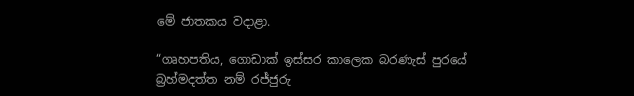මේ ජාතකය වදාළා.

“ගෘහපතිය, ගොඩාක් ඉස්සර කාලෙක බරණැස් පුරයේ බ්‍රහ්මදත්ත නම් රජ්ජුරු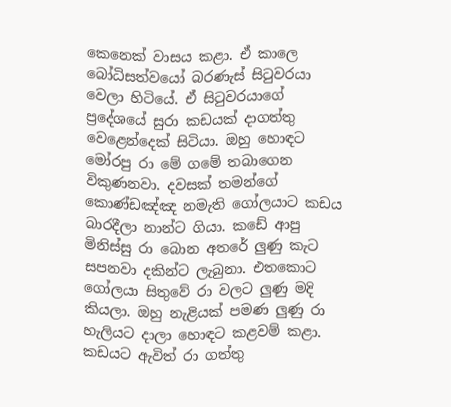කෙනෙක් වාසය කළා. ඒ කාලෙ බෝධිසත්වයෝ බරණැස් සිටුවරයා වෙලා හිටියේ. ඒ සිටුවරයාගේ ප්‍රදේශයේ සුරා කඩයක් දාගත්තු වෙළෙන්දෙක් සිටියා. ඔහු හොඳට මෝරපු රා මේ ගමේ තබාගෙන විකුණනවා. දවසක් තමන්ගේ කොණ්ඩඤ්ඤ නමැති ගෝලයාට කඩය බාරදීලා නාන්ට ගියා. කඩේ ආපු මිනිස්සු රා බොන අතරේ ලුණු කැට සපනවා දකින්ට ලැබුනා. එතකොට ගෝලයා සිතුවේ රා වලට ලුණු මදි කියලා. ඔහු නැළියක් පමණ ලුණු රා හැලියට දාලා හොඳට කළවම් කළා. කඩයට ඇවිත් රා ගත්තු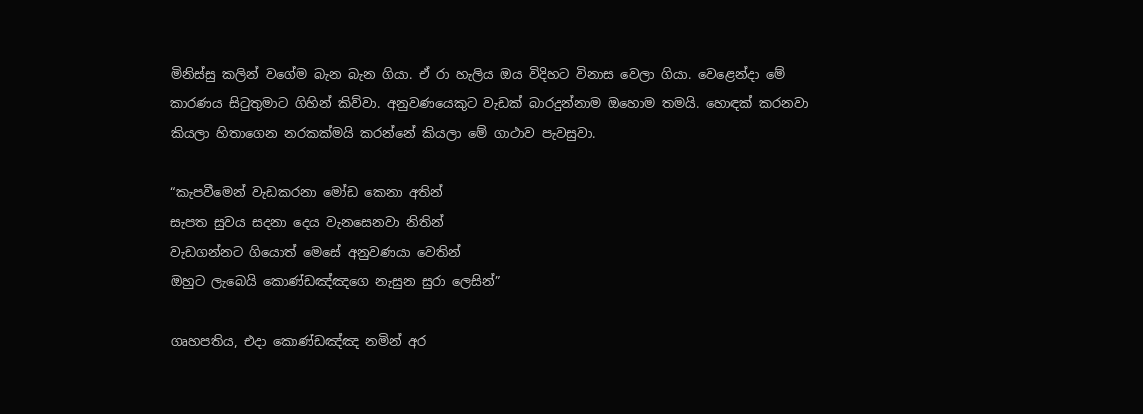මිනිස්සු කලින් වගේම බැන බැන ගියා. ඒ රා හැලිය ඔය විදිහට විනාස වෙලා ගියා. වෙළෙන්දා මේ කාරණය සිටුතුමාට ගිහින් කිව්වා. අනුවණයෙකුට වැඩක් බාරදුන්නාම ඔහොම තමයි. හොඳක් කරනවා කියලා හිතාගෙන නරකක්මයි කරන්නේ කියලා මේ ගාථාව පැවසුවා.

“කැපවීමෙන් වැඩකරනා මෝඩ කෙනා අතින්
සැපත සුවය සදනා දෙය වැනසෙනවා නිතින්
වැඩගන්නට ගියොත් මෙසේ අනුවණයා වෙතින්
ඔහුට ලැබෙයි කොණ්ඩඤ්ඤගෙ නැසුන සුරා ලෙසින්”

ගෘහපතිය, එදා කොණ්ඩඤ්ඤ නමින් අර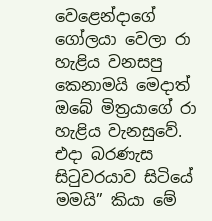වෙළෙන්දාගේ ගෝලයා වෙලා රා හැළිය වනසපු කෙනාමයි මෙදාත් ඔබේ මිත්‍රයාගේ රා හැළිය වැනසුවේ. එදා බරණැස සිටුවරයාව සිටියේ මමයි” කියා මේ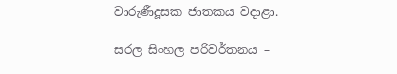වාරුණීදූසක ජාතකය වදාළා.

සරල සිංහල පරිවර්තනය –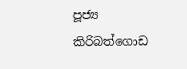පූජ්‍ය කිරිබත්ගොඩ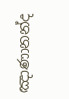ඤාණානන්ද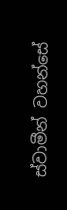ස්වාමීන් වහන්සේ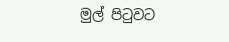මුල් පිටුවට